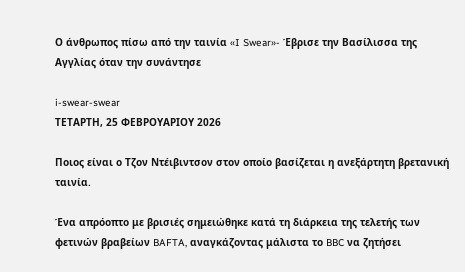Ο άνθρωπος πίσω από την ταινία «I Swear»- Έβρισε την Βασίλισσα της Αγγλίας όταν την συνάντησε

i-swear-swear
ΤΕΤΑΡΤΗ, 25 ΦΕΒΡΟΥΑΡΙΟΥ 2026

Ποιος είναι ο Τζον Ντέιβιντσον στον οποίο βασίζεται η ανεξάρτητη βρετανική ταινία.

Ένα απρόοπτο με βρισιές σημειώθηκε κατά τη διάρκεια της τελετής των φετινών βραβείων BAFTA, αναγκάζοντας μάλιστα το BBC να ζητήσει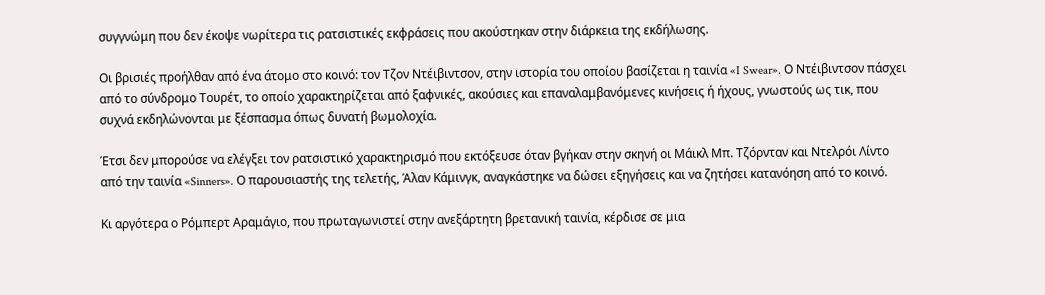συγγνώμη που δεν έκοψε νωρίτερα τις ρατσιστικές εκφράσεις που ακούστηκαν στην διάρκεια της εκδήλωσης.

Οι βρισιές προήλθαν από ένα άτομο στο κοινό: τον Τζον Ντέιβιντσον, στην ιστορία του οποίου βασίζεται η ταινία «I Swear». Ο Ντέιβιντσον πάσχει από το σύνδρομο Τουρέτ, το οποίο χαρακτηρίζεται από ξαφνικές, ακούσιες και επαναλαμβανόμενες κινήσεις ή ήχους, γνωστούς ως τικ, που συχνά εκδηλώνονται με ξέσπασμα όπως δυνατή βωμολοχία.

Έτσι δεν μπορούσε να ελέγξει τον ρατσιστικό χαρακτηρισμό που εκτόξευσε όταν βγήκαν στην σκηνή οι Μάικλ Μπ. Τζόρνταν και Ντελρόι Λίντο από την ταινία «Sinners». Ο παρουσιαστής της τελετής, Άλαν Κάμινγκ, αναγκάστηκε να δώσει εξηγήσεις και να ζητήσει κατανόηση από το κοινό.

Κι αργότερα ο Ρόμπερτ Αραμάγιο, που πρωταγωνιστεί στην ανεξάρτητη βρετανική ταινία, κέρδισε σε μια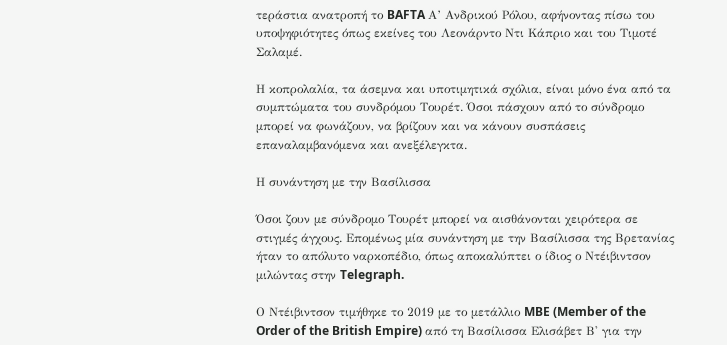τεράστια ανατροπή το BAFTA Α’ Ανδρικού Ρόλου, αφήνοντας πίσω του υποψηφιότητες όπως εκείνες του Λεονάρντο Ντι Κάπριο και του Τιμοτέ Σαλαμέ.

Η κοπρολαλία, τα άσεμνα και υποτιμητικά σχόλια, είναι μόνο ένα από τα συμπτώματα του συνδρόμου Τουρέτ. Όσοι πάσχουν από το σύνδρομο μπορεί να φωνάζουν, να βρίζουν και να κάνουν συσπάσεις επαναλαμβανόμενα και ανεξέλεγκτα.

Η συνάντηση με την Βασίλισσα

Όσοι ζουν με σύνδρομο Τουρέτ μπορεί να αισθάνονται χειρότερα σε στιγμές άγχους. Επομένως μία συνάντηση με την Βασίλισσα της Βρετανίας ήταν το απόλυτο ναρκοπέδιο, όπως αποκαλύπτει ο ίδιος ο Ντέιβιντσον μιλώντας στην Telegraph.

Ο Ντέιβιντσον τιμήθηκε το 2019 με το μετάλλιο MBE (Member of the Order of the British Empire) από τη Βασίλισσα Ελισάβετ Β' για την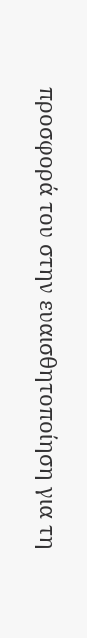προσφορά του στην ευαισθητοποίηση για τη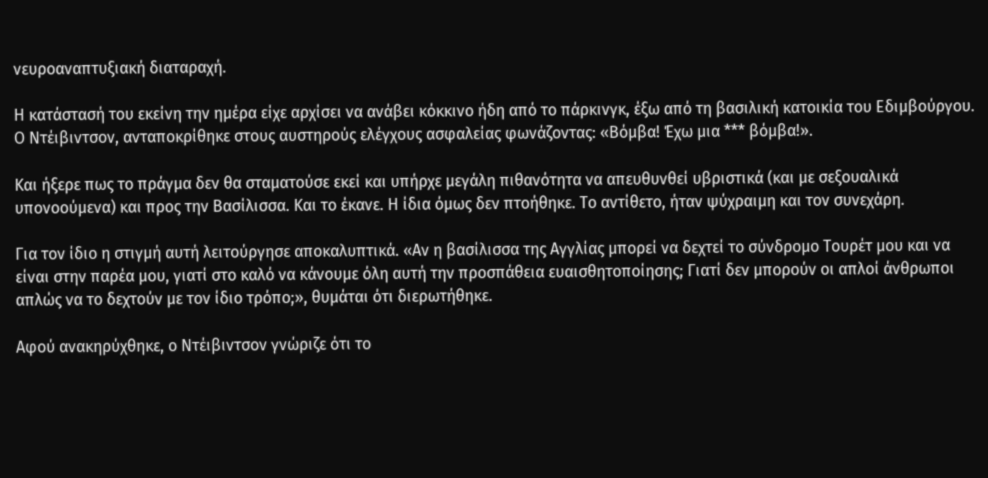νευροαναπτυξιακή διαταραχή.

Η κατάστασή του εκείνη την ημέρα είχε αρχίσει να ανάβει κόκκινο ήδη από το πάρκινγκ, έξω από τη βασιλική κατοικία του Εδιμβούργου. Ο Ντέιβιντσον, ανταποκρίθηκε στους αυστηρούς ελέγχους ασφαλείας φωνάζοντας: «Βόμβα! Έχω μια *** βόμβα!».

Και ήξερε πως το πράγμα δεν θα σταματούσε εκεί και υπήρχε μεγάλη πιθανότητα να απευθυνθεί υβριστικά (και με σεξουαλικά υπονοούμενα) και προς την Βασίλισσα. Και το έκανε. Η ίδια όμως δεν πτοήθηκε. Το αντίθετο, ήταν ψύχραιμη και τον συνεχάρη.

Για τον ίδιο η στιγμή αυτή λειτούργησε αποκαλυπτικά. «Αν η βασίλισσα της Αγγλίας μπορεί να δεχτεί το σύνδρομο Τουρέτ μου και να είναι στην παρέα μου, γιατί στο καλό να κάνουμε όλη αυτή την προσπάθεια ευαισθητοποίησης; Γιατί δεν μπορούν οι απλοί άνθρωποι απλώς να το δεχτούν με τον ίδιο τρόπο;», θυμάται ότι διερωτήθηκε.

Αφού ανακηρύχθηκε, ο Ντέιβιντσον γνώριζε ότι το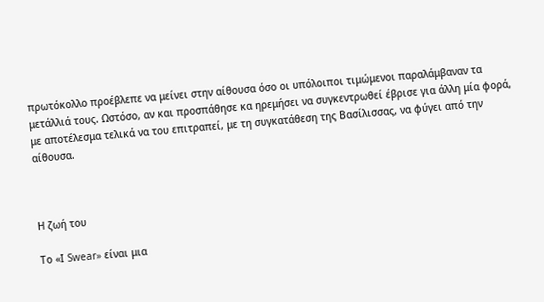πρωτόκολλο προέβλεπε να μείνει στην αίθουσα όσο οι υπόλοιποι τιμώμενοι παραλάμβαναν τα μετάλλιά τους. Ωστόσο, αν και προσπάθησε κα ηρεμήσει να συγκεντρωθεί έβρισε για άλλη μία φορά, με αποτέλεσμα τελικά να του επιτραπεί, με τη συγκατάθεση της Βασίλισσας, να φύγει από την αίθουσα.



Η ζωή του

Το «Ι Swear» είναι μια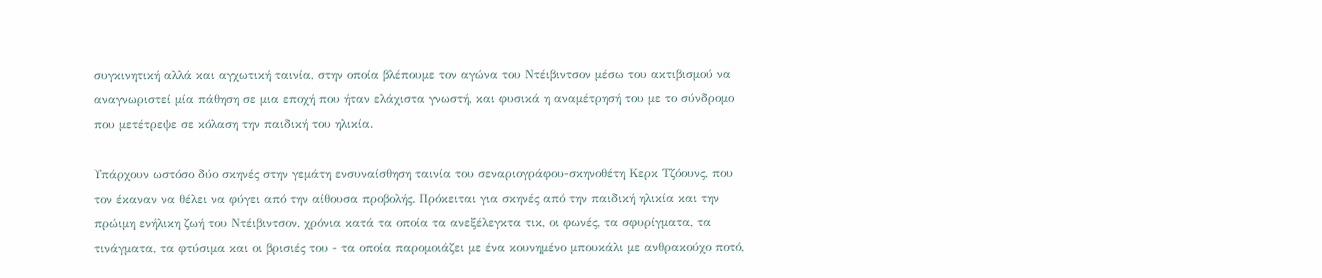συγκινητική αλλά και αγχωτική ταινία, στην οποία βλέπουμε τον αγώνα του Ντέιβιντσον μέσω του ακτιβισμού να αναγνωριστεί μία πάθηση σε μια εποχή που ήταν ελάχιστα γνωστή, και φυσικά η αναμέτρησή του με το σύνδρομο που μετέτρεψε σε κόλαση την παιδική του ηλικία.

Υπάρχουν ωστόσο δύο σκηνές στην γεμάτη ενσυναίσθηση ταινία του σεναριογράφου-σκηνοθέτη Κερκ Τζόουνς, που τον έκαναν να θέλει να φύγει από την αίθουσα προβολής. Πρόκειται για σκηνές από την παιδική ηλικία και την πρώιμη ενήλικη ζωή του Ντέιβιντσον, χρόνια κατά τα οποία τα ανεξέλεγκτα τικ, οι φωνές, τα σφυρίγματα, τα τινάγματα, τα φτύσιμα και οι βρισιές του - τα οποία παρομοιάζει με ένα κουνημένο μπουκάλι με ανθρακούχο ποτό,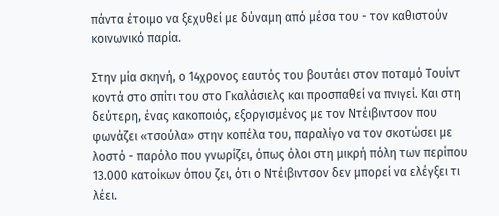πάντα έτοιμο να ξεχυθεί με δύναμη από μέσα του - τον καθιστούν κοινωνικό παρία.

Στην μία σκηνή, ο 14χρονος εαυτός του βουτάει στον ποταμό Τουίντ κοντά στο σπίτι του στο Γκαλάσιελς και προσπαθεί να πνιγεί. Και στη δεύτερη, ένας κακοποιός, εξοργισμένος με τον Ντέιβιντσον που φωνάζει «τσούλα» στην κοπέλα του, παραλίγο να τον σκοτώσει με λοστό - παρόλο που γνωρίζει, όπως όλοι στη μικρή πόλη των περίπου 13.000 κατοίκων όπου ζει, ότι ο Ντέιβιντσον δεν μπορεί να ελέγξει τι λέει.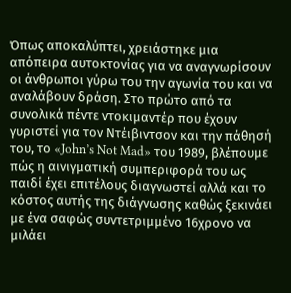Όπως αποκαλύπτει, χρειάστηκε μια απόπειρα αυτοκτονίας για να αναγνωρίσουν οι άνθρωποι γύρω του την αγωνία του και να αναλάβουν δράση. Στο πρώτο από τα συνολικά πέντε ντοκιμαντέρ που έχουν γυριστεί για τον Ντέιβιντσον και την πάθησή του, το «John’s Not Mad» του 1989, βλέπουμε πώς η αινιγματική συμπεριφορά του ως παιδί έχει επιτέλους διαγνωστεί αλλά και το κόστος αυτής της διάγνωσης καθώς ξεκινάει με ένα σαφώς συντετριμμένο 16χρονο να μιλάει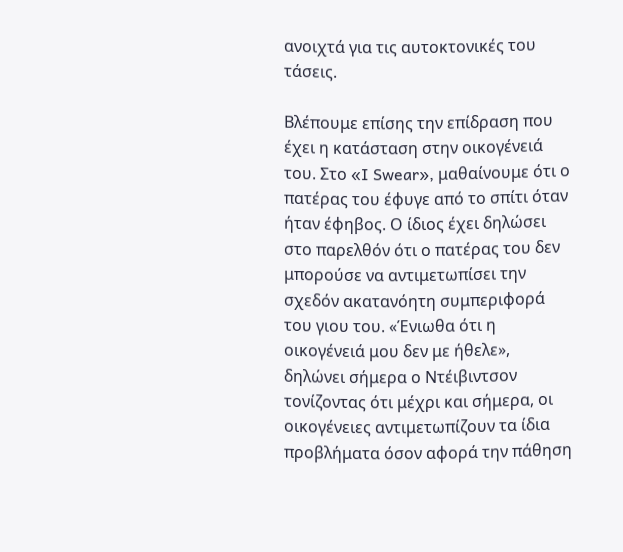ανοιχτά για τις αυτοκτονικές του τάσεις.

Βλέπουμε επίσης την επίδραση που έχει η κατάσταση στην οικογένειά του. Στο «I Swear», μαθαίνουμε ότι ο πατέρας του έφυγε από το σπίτι όταν ήταν έφηβος. Ο ίδιος έχει δηλώσει στο παρελθόν ότι ο πατέρας του δεν μπορούσε να αντιμετωπίσει την σχεδόν ακατανόητη συμπεριφορά του γιου του. «Ένιωθα ότι η οικογένειά μου δεν με ήθελε», δηλώνει σήμερα ο Ντέιβιντσον τονίζοντας ότι μέχρι και σήμερα, οι οικογένειες αντιμετωπίζουν τα ίδια προβλήματα όσον αφορά την πάθηση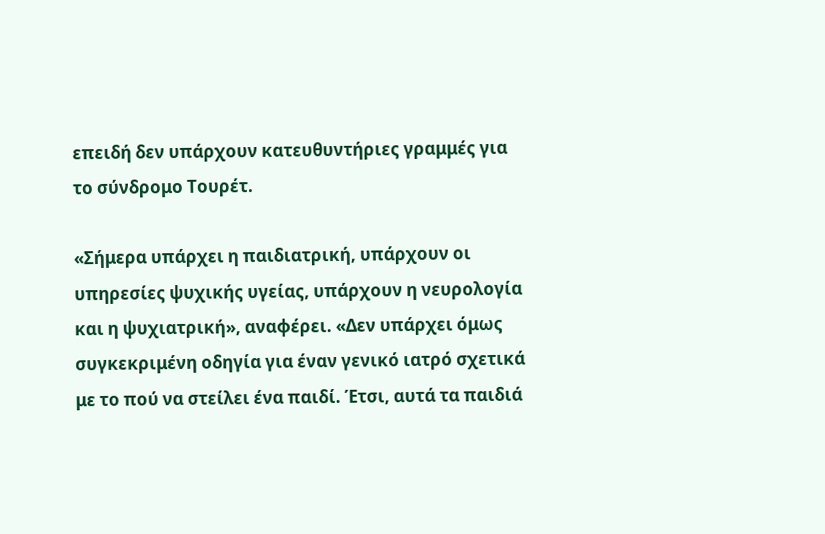επειδή δεν υπάρχουν κατευθυντήριες γραμμές για το σύνδρομο Τουρέτ.

«Σήμερα υπάρχει η παιδιατρική, υπάρχουν οι υπηρεσίες ψυχικής υγείας, υπάρχουν η νευρολογία και η ψυχιατρική», αναφέρει. «Δεν υπάρχει όμως συγκεκριμένη οδηγία για έναν γενικό ιατρό σχετικά με το πού να στείλει ένα παιδί. Έτσι, αυτά τα παιδιά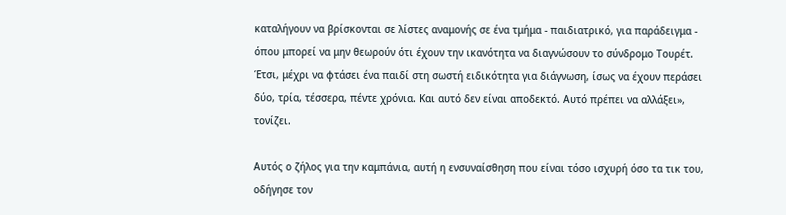καταλήγουν να βρίσκονται σε λίστες αναμονής σε ένα τμήμα - παιδιατρικό, για παράδειγμα - όπου μπορεί να μην θεωρούν ότι έχουν την ικανότητα να διαγνώσουν το σύνδρομο Τουρέτ. Έτσι, μέχρι να φτάσει ένα παιδί στη σωστή ειδικότητα για διάγνωση, ίσως να έχουν περάσει δύο, τρία, τέσσερα, πέντε χρόνια. Και αυτό δεν είναι αποδεκτό. Αυτό πρέπει να αλλάξει», τονίζει.

Αυτός ο ζήλος για την καμπάνια, αυτή η ενσυναίσθηση που είναι τόσο ισχυρή όσο τα τικ του, οδήγησε τον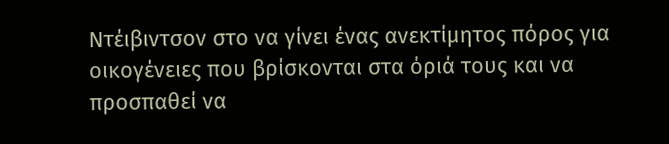Ντέιβιντσον στο να γίνει ένας ανεκτίμητος πόρος για οικογένειες που βρίσκονται στα όριά τους και να προσπαθεί να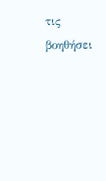τις βοηθήσει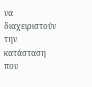να διαχειριστούν την κατάσταση που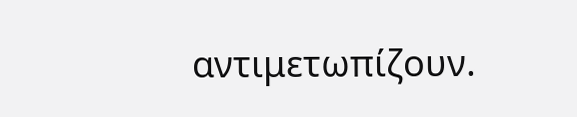αντιμετωπίζουν.